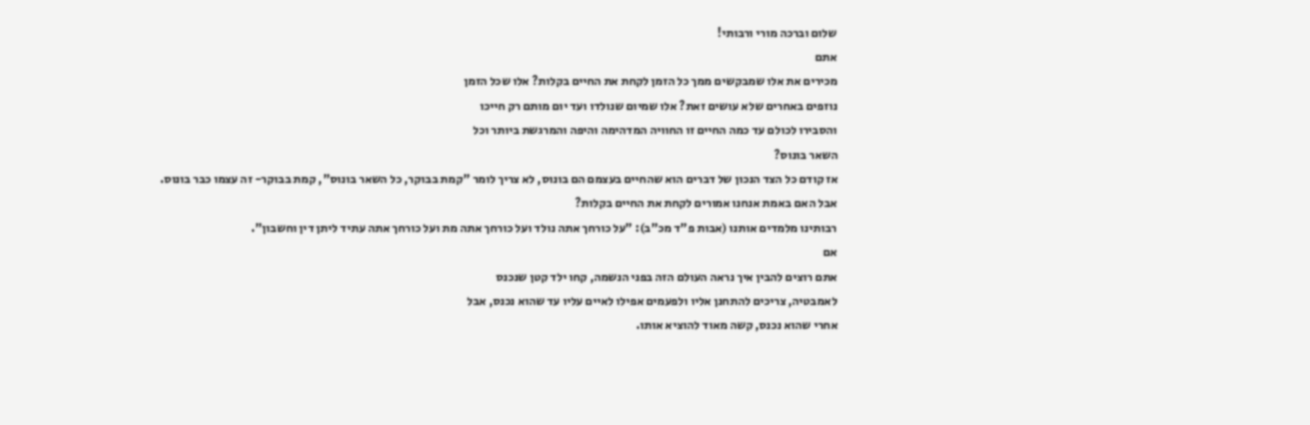שלום וברכה מורי ורבותי!
אתם
מכירים את אלו שמבקשים ממך כל הזמן לקחת את החיים בקלות? אלו שכל הזמן
נוזפים באחרים שלא עושים זאת? אלו שמיום שנולדו ועד יום מותם רק חייכו
והסבירו לכולם עד כמה החיים זו החוויה המדהימה והיפה והמרגשת ביותר וכל
השאר בונוס?
אז קודם כל הצד הנכון של דברים הוא שהחיים בעצמם הם בונוס, לא צריך לומר "קמת בבוקר, כל השאר בונוס", קמת בבוקר- זה עצמו כבר בונוס.
אבל האם באמת אנחנו אמורים לקחת את החיים בקלות?
רבותינו מלמדים אותנו (אבות פ"ד מכ"ב): "על כורחך אתה נולד ועל כורחך אתה מת ועל כורחך אתה עתיד ליתן דין וחשבון".
אם
אתם רוצים להבין איך נראה העולם הזה בפני הנשמה, קחו ילד קטן שנכנס
לאמבטיה, צריכים להתחנן אליו ולפעמים אפילו לאיים עליו עד שהוא נכנס, אבל
אחרי שהוא נכנס, קשה מאוד להוציא אותו.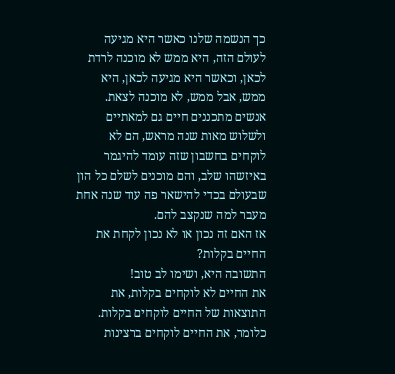כך הנשמה שלנו כאשר היא מגיעה לעולם הזה, היא ממש לא מוכנה לרדת לכאן, וכאשר היא מגיעה לכאן, היא ממש, אבל ממש, לא מוכנה לצאת.
אנשים מתכננים חיים גם למאתיים ולשלוש מאות שנה מראש, הם לא לוקחים בחשבון שזה עומד להיגמר באיזשהו שלב, והם מוכנים לשלם כל הון שבעולם בכדי להישאר פה עוד שנה אחת מעבר למה שנקצב להם.
אז האם זה נכון או לא נכון לקחת את החיים בקלות?
התשובה היא, ושימו לב טוב!
את החיים לא לוקחים בקלות, את התוצאות של החיים לוקחים בקלות.
כלומר, את החיים לוקחים ברצינות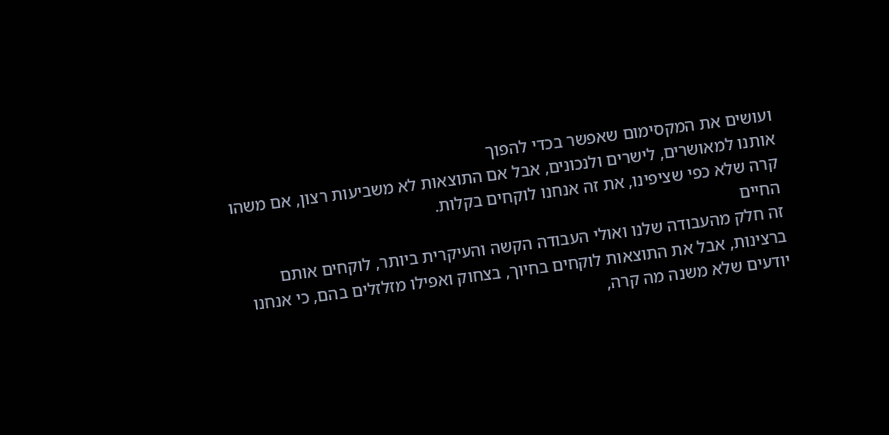ועושים את המקסימום שאפשר בכדי להפוך
אותנו למאושרים, לישרים ולנכונים, אבל אם התוצאות לא משביעות רצון, אם משהו
קרה שלא כפי שציפינו, את זה אנחנו לוקחים בקלות.
החיים
זה חלק מהעבודה שלנו ואולי העבודה הקשה והעיקרית ביותר, לוקחים אותם
ברצינות, אבל את התוצאות לוקחים בחיוך, בצחוק ואפילו מזלזלים בהם, כי אנחנו
יודעים שלא משנה מה קרה,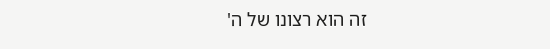זה הוא רצונו של ה'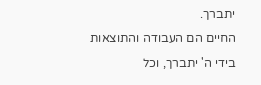יתברך.
החיים הם העבודה והתוצאות בידי ה' יתברך, וכל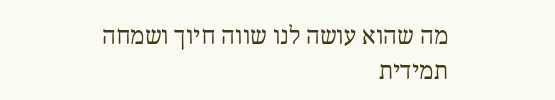מה שהוא עושה לנו שווה חיוך ושמחה תמידית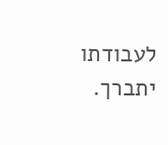לעבודתו יתברך.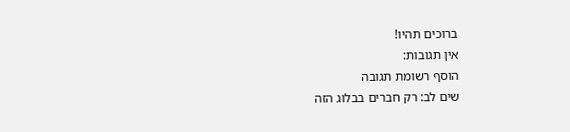ברוכים תהיו!
אין תגובות:
הוסף רשומת תגובה
שים לב: רק חברים בבלוג הזה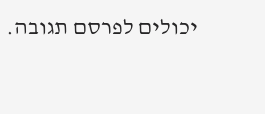יכולים לפרסם תגובה.